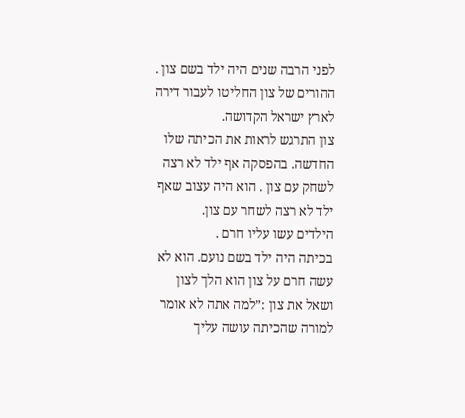לפני הרבה שנים היה ילד בשם צון . ההורים של צון החליטו לעבור דירה לארץ ישראל הקדושה.
צון התרגש לראות את הכיתה שלו החדשה. בהפסקה אף ילד לא רצה לשחק עם צון . הוא היה עצוב שאף ילד לא רצה לשחר עם צון.
הילדים עשו עליו חרם .
בכיתה היה ילד בשם נועם. הוא לא עשה חרם על צון הוא הלך לצון ושאל את צון :”למה אתה לא אומר למורה שהכיתה עושה עליך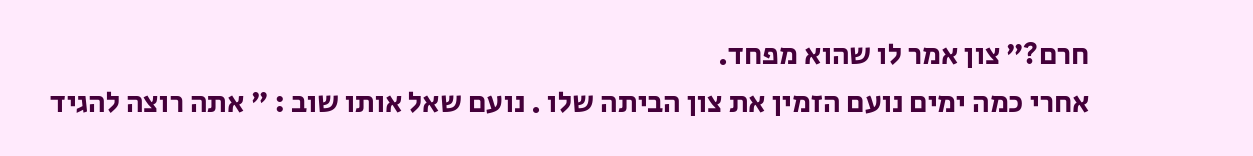חרם?” צון אמר לו שהוא מפחד.
אחרי כמה ימים נועם הזמין את צון הביתה שלו . נועם שאל אותו שוב : ” אתה רוצה להגיד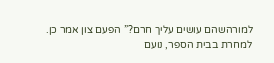למורהשהם עושים עליך חרם?” הפעם צון אמר כן.
למחרת בבית הספר, נועם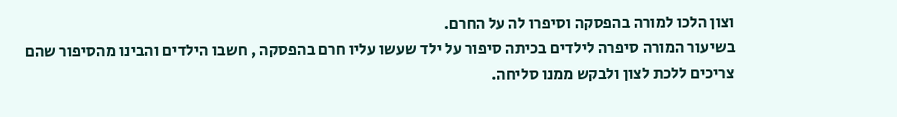וצון הלכו למורה בהפסקה וסיפרו לה על החרם.
בשיעור המורה סיפרה לילדים בכיתה סיפור על ילד שעשו עליו חרם בהפסקה , חשבו הילדים והבינו מהסיפור שהם צריכים ללכת לצון ולבקש ממנו סליחה.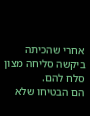אחרי שהכיתה ביקשה סליחה מצון סלח להם.
הם הבטיחו שלא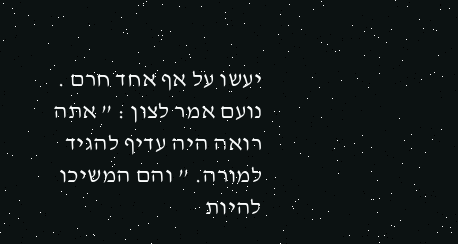יעשו על אף אחד חרם . נועם אמר לצון : ” אתה רואה היה עדיף להגיד למורה. ” והם המשיכו להיות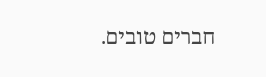חברים טובים.